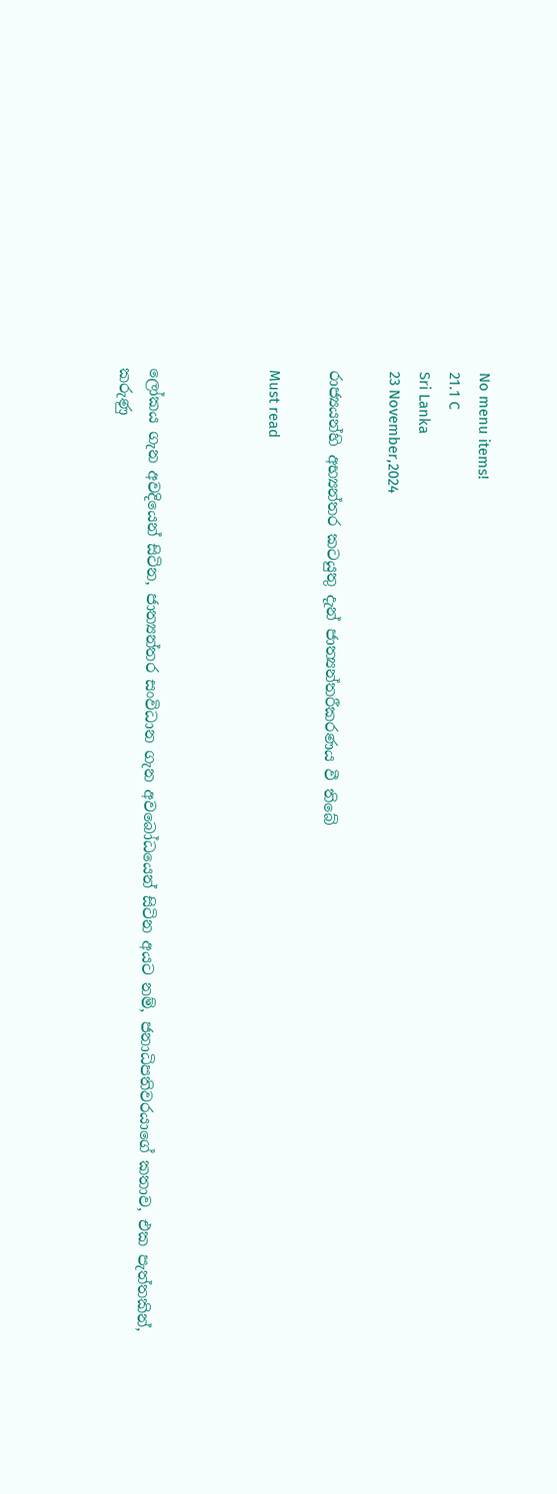No menu items!
21.1 C
Sri Lanka
23 November,2024

රාජ්‍යයන්හි අභ්‍යන්තර කටයුතු දැන් ජාත්‍යන්තරීකරණය වී තිබේ

Must read



ලෝකය ගැන අවදියෙන් සිටින, ජාත්‍යන්තර සංවිධාන ගැන අවබෝධයෙන් සිටින අයට නම්, ජනාධිපතිවරයාගේ කතාව, එක පැත්තකින්, කරුණු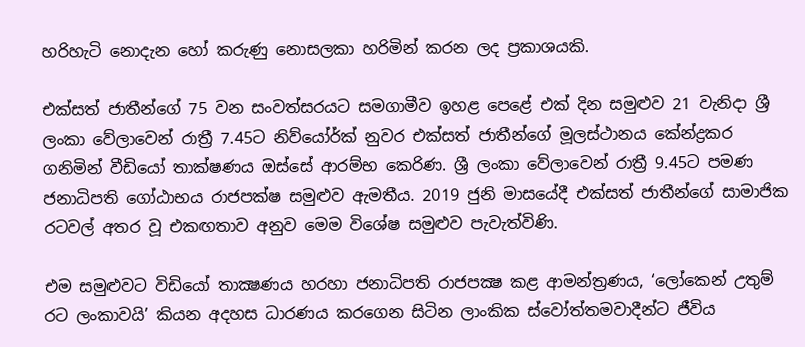හරිහැටි නොදැන හෝ කරුණු නොසලකා හරිමින් කරන ලද ප්‍රකාශයකි.

එක්සත් ජාතීන්ගේ 75 වන සංවත්සරයට සමගාමීව ඉහළ පෙළේ එක් දින සමුළුව 21 වැනිදා ශ්‍රී ලංකා වේලාවෙන් රාත්‍රී 7.45ට නිව්යෝර්ක් නුවර එක්සත් ජාතීන්ගේ මූලස්ථානය කේන්ද්‍රකර ගනිමින් වීඩියෝ තාක්ෂණය ඔස්සේ ආරම්භ කෙරිණ. ශ්‍රී ලංකා වේලාවෙන් රාත්‍රී 9.45ට පමණ ජනාධිපති ගෝඨාභය රාජපක්ෂ සමුළුව ඇමතීය. 2019 ජුනි මාසයේදී එක්සත් ජාතීන්ගේ සාමාජික රටවල් අතර වූ එකඟතාව අනුව මෙම විශේෂ සමුළුව පැවැත්විණි.

එම සමුළුවට විඩියෝ තාක්‍ෂණය හරහා ජනාධිපති රාජපක්‍ෂ කළ ආමන්ත්‍රණය, ‘ලෝකෙන් උතුම් රට ලංකාවයි’ කියන අදහස ධාරණය කරගෙන සිටින ලාංකික ස්වෝත්තමවාදීන්ට ජීවිය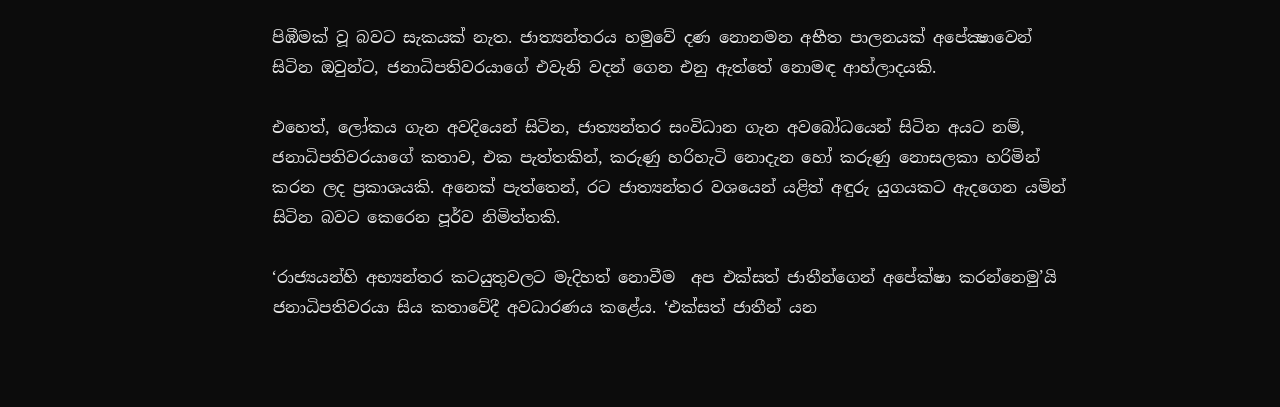පිඹීමක් වූ බවට සැකයක් නැත. ජාත්‍යන්තරය හමුවේ දණ නොනමන අභීත පාලනයක් අපේක්‍ෂාවෙන් සිටින ඔවුන්ට, ජනාධිපතිවරයාගේ එවැනි වදන් ගෙන එනු ඇත්තේ නොමඳ ආහ්ලාදයකි.

එහෙත්, ලෝකය ගැන අවදියෙන් සිටින, ජාත්‍යන්තර සංවිධාන ගැන අවබෝධයෙන් සිටින අයට නම්, ජනාධිපතිවරයාගේ කතාව, එක පැත්තකින්, කරුණු හරිහැටි නොදැන හෝ කරුණු නොසලකා හරිමින් කරන ලද ප්‍රකාශයකි. අනෙක් පැත්තෙන්, රට ජාත්‍යන්තර වශයෙන් යළිත් අඳුරු යුගයකට ඇදගෙන යමින් සිටින බවට කෙරෙන පූර්ව නිමිත්තකි.

‘රාජ්‍යයන්හි අභ්‍යන්තර කටයුතුවලට මැදිහත් නොවීම  අප එක්සත් ජාතීන්ගෙන් අපේක්ෂා කරන්නෙමු’යි ජනාධිපතිවරයා සිය කතාවේදී අවධාරණය කළේය. ‘එක්සත් ජාතීන් යන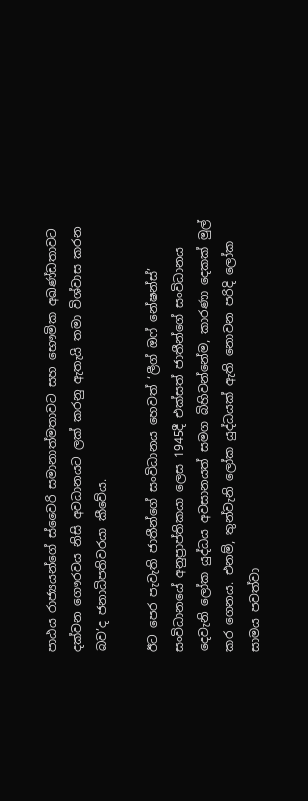පාඨය රාජ්‍යයන්ගේ ස්වෛරි සමානාත්මතාවට සහ භෞමික අඛණ්ඩතාවට දක්වන ගෞරවය නිසි අවධානයට ලක් කරනු ඇතැයි තමා විශ්වාස කරන බව’ද ජනාධිපතිවරයා කීවේය.

ඊට පෙර පැවැති ජාතීන්ගේ සංවිධානය හෙවත් ‘ලීග් ඔෆ් නේෂන්ස්’ සංවිධානයේ අනුප්‍රාප්තිකයා ලෙස 1945දී එක්සත් ජාතීන්ගේ සංවිධානය දෙවැනි ලෝක යුද්ධය අවසානයත් සමග බිහිවන්නේම, කාරණා දෙකක් මුල් කර ගෙනය. එනම්, තුන්වැනි ලෝක යුද්ධයක් ඇති නොවන පරිදි ලෝක සාමය පවත්වා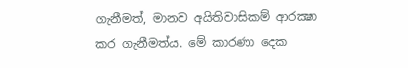ගැනීමත්, මානව අයිතිවාසිකම් ආරක්‍ෂා කර ගැනීමත්ය. මේ කාරණා දෙක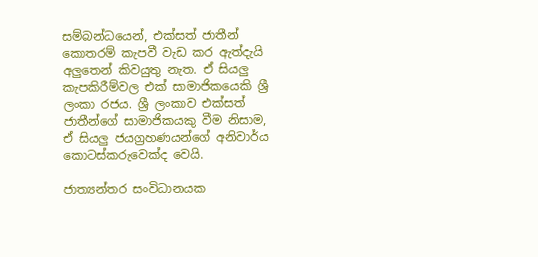සම්බන්ධයෙන්, එක්සත් ජාතීන් කොතරම් කැපවී වැඩ කර ඇත්දැයි අලුතෙන් කිවයුතු නැත. ඒ සියලු කැපකිරීම්වල එක් සාමාජිකයෙකි ශ්‍රී ලංකා රජය. ශ්‍රී ලංකාව එක්සත් ජාතීන්ගේ සාමාජිකයකු වීම නිසාම, ඒ සියලු ජයග්‍රහණයන්ගේ අනිවාර්ය කොටස්කරුවෙක්ද වෙයි.

ජාත්‍යන්තර සංවිධානයක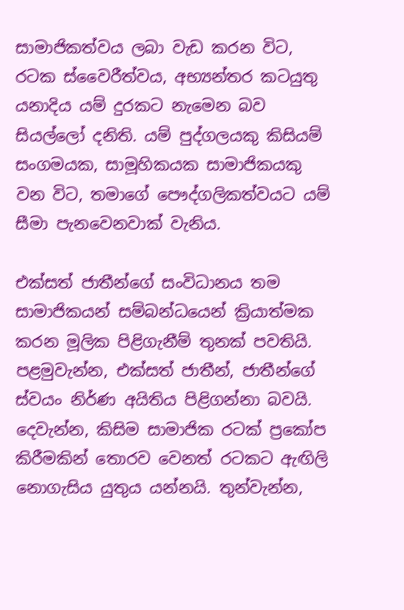සාමාජිකත්වය ලබා වැඩ කරන විට, රටක ස්වෛරීත්වය, අභ්‍යන්තර කටයුතු යනාදිය යම් දුරකට නැමෙන බව සියල්ලෝ දනිති. යම් පුද්ගලයකු කිසියම් සංගමයක, සාමූහිකයක සාමාජිකයකු වන විට, තමාගේ පෞද්ගලිකත්වයට යම් සීමා පැනවෙනවාක් වැනිය.

එක්සත් ජාතීන්ගේ සංවිධානය තම සාමාජිකයන් සම්බන්ධයෙන් ක්‍රියාත්මක කරන මූලික පිළිගැනීම් තුනක් පවතියි. පළමුවැන්න, එක්සත් ජාතීන්, ජාතීන්ගේ ස්වයං නිර්ණ අයිතිය පිළිගන්නා බවයි. දෙවැන්න, කිසිම සාමාජික රටක් ප්‍රකෝප කිරීමකින් තොරව වෙනත් රටකට ඇඟිලි නොගැසිය යුතුය යන්නයි. තුන්වැන්න,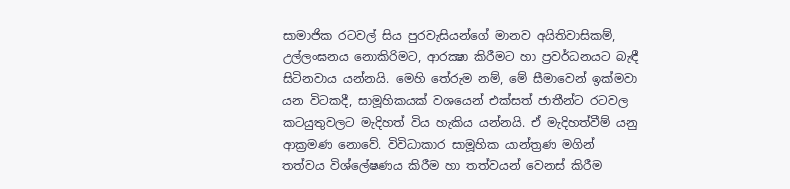සාමාජික රටවල් සිය පුරවැසියන්ගේ මානව අයිතිවාසිකම්, උල්ලංඝනය නොකිරිමට, ආරක්‍ෂා කිරීමට හා ප්‍රවර්ධනයට බැඳී සිටිනවාය යන්නයි. මෙහි තේරුම නම්, මේ සීමාවෙන් ඉක්මවා යන විටකදී, සාමූහිකයක් වශයෙන් එක්සත් ජාතීන්ට රටවල කටයුතුවලට මැදිහත් විය හැකිය යන්නයි. ඒ මැදිහත්වීම් යනු ආක්‍රමණ නොවේ. විවිධාකාර සාමූහික යාන්ත්‍රණ මගින් තත්වය විශ්ලේෂණය කිරීම හා තත්වයන් වෙනස් කිරීම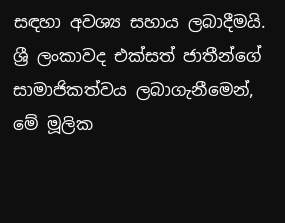සඳහා අවශ්‍ය සහාය ලබාදීමයි. ශ්‍රී ලංකාවද එක්සත් ජාතීන්ගේ සාමාජිකත්වය ලබාගැනීමෙන්, මේ මූලික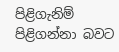පිළිගැනිම් පිළිගන්නා බවට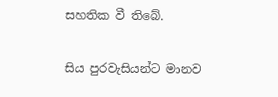සහතික වී තිබේ.

සිය පුරවැසියන්ට මානව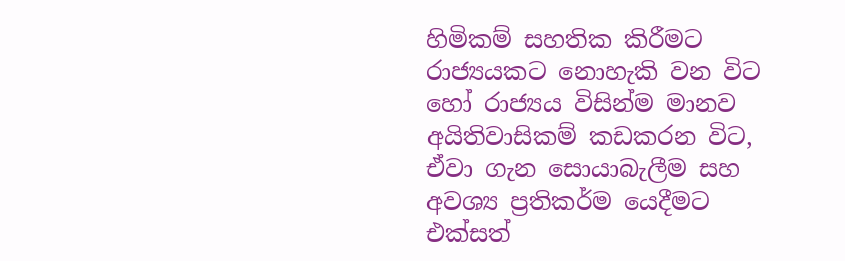හිමිකම් සහතික කිරීමට රාජ්‍යයකට නොහැකි වන විට හෝ රාජ්‍යය විසින්ම මානව අයිතිවාසිකම් කඩකරන විට, ඒවා ගැන සොයාබැලීම සහ අවශ්‍ය ප්‍රතිකර්ම යෙදීමට එක්සත්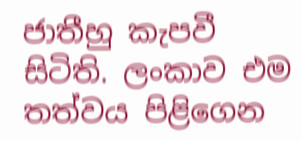ජාතීහු කැපවී සිටිති. ලංකාව එම තත්වය පිළිගෙන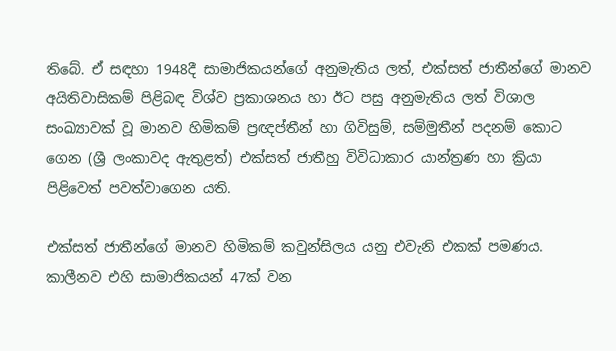තිබේ. ඒ සඳහා 1948දී සාමාජිකයන්ගේ අනුමැතිය ලත්, එක්සත් ජාතීන්ගේ මානව අයිතිවාසිකම් පිළිබඳ විශ්ව ප්‍රකාශනය හා ඊට පසු අනුමැතිය ලත් විශාල සංඛ්‍යාවක් වූ මානව හිමිකම් ප්‍රඥප්තීන් හා ගිවිසුම්, සම්මුතීන් පදනම් කොට ගෙන (ශ්‍රී ලංකාවද ඇතුළත්) එක්සත් ජාතීහු විවිධාකාර යාන්ත්‍රණ හා ක්‍රියා පිළිවෙත් පවත්වාගෙන යති.

එක්සත් ජාතීන්ගේ මානව හිමිකම් කවුන්සිලය යනු එවැනි එකක් පමණය. කාලීනව එහි සාමාජිකයන් 47ක් වන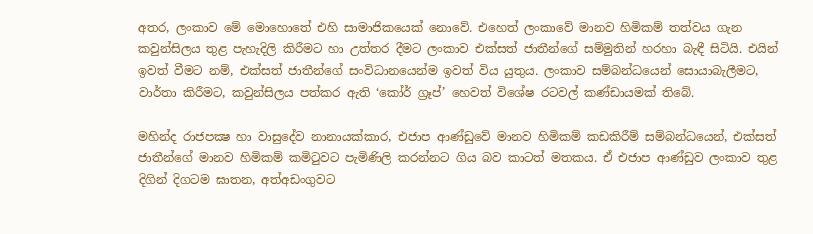අතර, ලංකාව මේ මොහොතේ එහි සාමාජිකයෙක් නොවේ. එහෙත් ලංකාවේ මානව හිමිකම් තත්වය ගැන කවුන්සිලය තුළ පැහැදිලි කිරීමට හා උත්තර දීමට ලංකාව එක්සත් ජාතීන්ගේ සම්මුතින් හරහා බැඳී සිටියි. එයින් ඉවත් වීමට නම්, එක්සත් ජාතීන්ගේ සංවිධානයෙන්ම ඉවත් විය යුතුය. ලංකාව සම්බන්ධයෙන් සොයාබැලීමට, වාර්තා කිරීමට, කවුන්සිලය පත්කර ඇති ‘කෝර් ග්‍රෑප්’ හෙවත් විශේෂ රටවල් කණ්ඩායමක් තිබේ.

මහින්ද රාජපක්‍ෂ හා වාසුදේව නානායක්කාර, එජාප ආණ්ඩුවේ මානව හිමිකම් කඩකිරීම් සම්බන්ධයෙන්, එක්සත් ජාතීන්ගේ මානව හිමිකම් කමිටුවට පැමිණිලි කරන්නට ගිය බව කාටත් මතකය. ඒ එජාප ආණ්ඩුව ලංකාව තුළ දිගින් දිගටම ඝාතන, අත්අඩංගුවට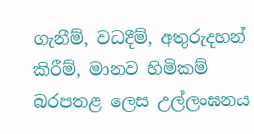ගැනීම්, වධදීම්, අතුරුදහන් කිරීම්, මානව හිමිකම් බරපතළ ලෙස උල්ලංඝනය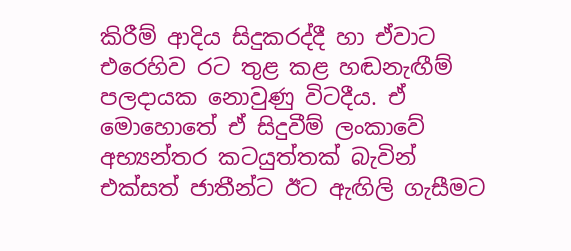කිරීම් ආදිය සිදුකරද්දී හා ඒවාට එරෙහිව රට තුළ කළ හඬනැඟීම් පලදායක නොවුණු විටදීය. ඒ මොහොතේ ඒ සිදුවීම් ලංකාවේ අභ්‍යන්තර කටයුත්තක් බැවින් එක්සත් ජාතීන්ට ඊට ඇඟිලි ගැසීමට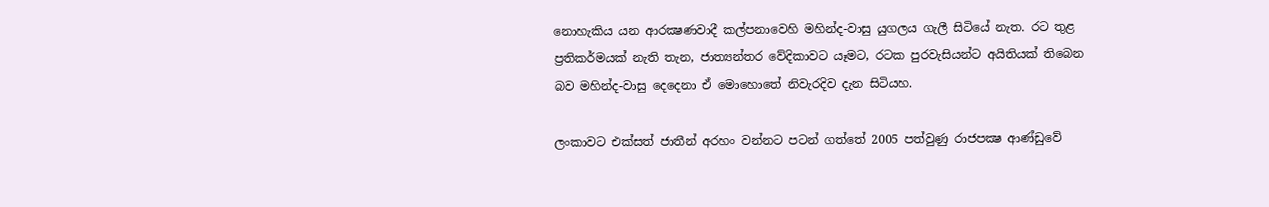නොහැකිය යන ආරක්‍ෂණවාදී කල්පනාවෙහි මහින්ද-වාසු යුගලය ගැලී සිටියේ නැත. රට තුළ ප්‍රතිකර්මයක් නැති තැන, ජාත්‍යන්තර වේදිකාවට යෑමට, රටක පුරවැසියන්ට අයිතියක් තිබෙන බව මහින්ද-වාසු දෙදෙනා ඒ මොහොතේ නිවැරදිව දැන සිටියහ.

ලංකාවට එක්සත් ජාතීන් අරහං වන්නට පටන් ගත්තේ 2005 පත්වුණු රාජපක්‍ෂ ආණ්ඩුවේ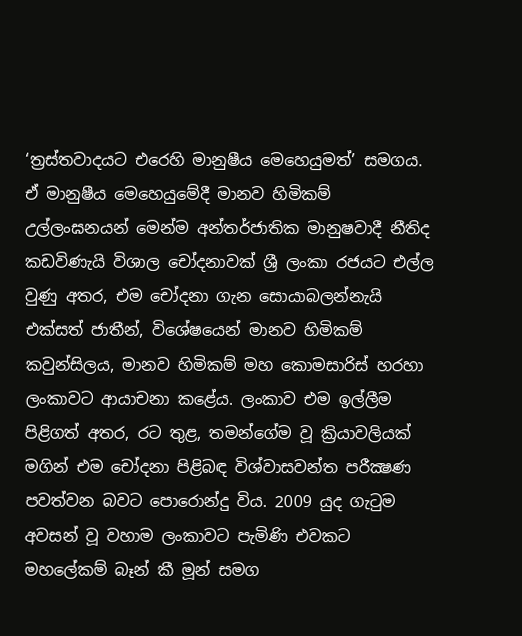‘ත්‍රස්තවාදයට එරෙහි මානුෂීය මෙහෙයුමත්’ සමගය. ඒ මානුෂීය මෙහෙයුමේදී මානව හිමිකම් උල්ලංඝනයන් මෙන්ම අන්තර්ජාතික මානුෂවාදී නීතිද කඩවිණැයි විශාල චෝදනාවක් ශ්‍රී ලංකා රජයට එල්ල වුණු අතර, එම චෝදනා ගැන සොයාබලන්නැයි එක්සත් ජාතීන්, විශේෂයෙන් මානව හිමිකම් කවුන්සිලය, මානව හිමිකම් මහ කොමසාරිස් හරහා ලංකාවට ආයාචනා කළේය. ලංකාව එම ඉල්ලීම පිළිගත් අතර, රට තුළ, තමන්ගේම වූ ක්‍රියාවලියක් මගින් එම චෝදනා පිළිබඳ විශ්වාසවන්ත පරීක්‍ෂණ පවත්වන බවට පොරොන්දු විය. 2009 යුද ගැටුම අවසන් වූ වහාම ලංකාවට පැමිණි එවකට මහලේකම් බෑන් කී මූන් සමග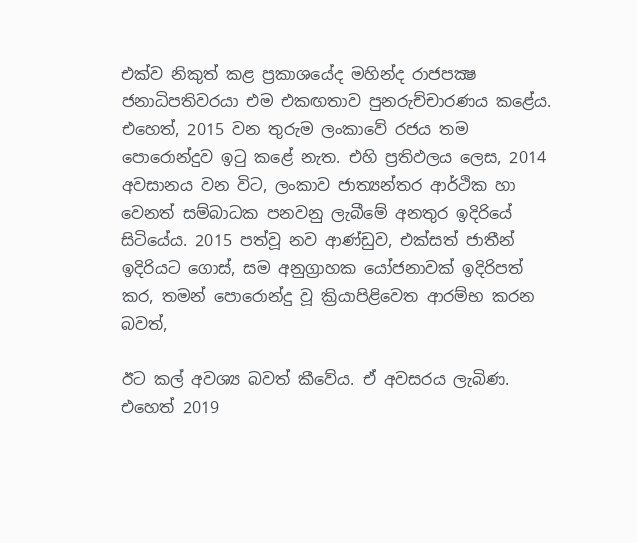එක්ව නිකුත් කළ ප්‍රකාශයේද මහින්ද රාජපක්‍ෂ ජනාධිපතිවරයා එම එකඟතාව පුනරුච්චාරණය කළේය. එහෙත්, 2015 වන තුරුම ලංකාවේ රජය තම පොරොන්දුව ඉටු කළේ නැත. එහි ප්‍රතිඵලය ලෙස, 2014 අවසානය වන විට, ලංකාව ජාත්‍යන්තර ආර්ථික හා වෙනත් සම්බාධක පනවනු ලැබීමේ අනතුර ඉදිරියේ සිටියේය. 2015 පත්වූ නව ආණ්ඩුව, එක්සත් ජාතීන් ඉදිරියට ගොස්, සම අනුග්‍රාහක යෝජනාවක් ඉදිරිපත් කර, තමන් පොරොන්දු වූ ක්‍රියාපිළිවෙත ආරම්භ කරන බවත්,

ඊට කල් අවශ්‍ය බවත් කීවේය. ඒ අවසරය ලැබිණ. එහෙත් 2019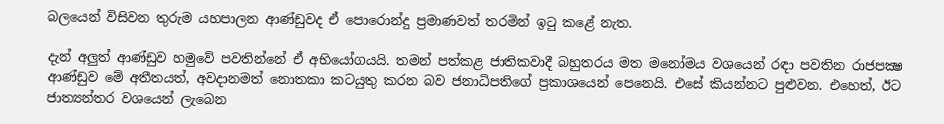බලයෙන් විසිවන තුරුම යහපාලන ආණ්ඩුවද ඒ පොරොන්දු ප්‍රමාණවත් තරමින් ඉටු කළේ නැත.

දැන් අලුත් ආණ්ඩුව හමුවේ පවතින්නේ ඒ අභියෝගයයි. තමන් පත්කළ ජාතිකවාදී බහුතරය මත මනෝමය වශයෙන් රඳා පවතින රාජපක්‍ෂ ආණ්ඩුව මේ අතීතයත්, අවදානමත් නොතකා කටයුතු කරන බව ජනාධිපතිගේ ප්‍රකාශයෙන් පෙනෙයි. එසේ කියන්නට පුළුවන. එහෙත්, ඊට ජාත්‍යන්තර වශයෙන් ලැබෙන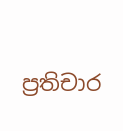ප්‍රතිචාර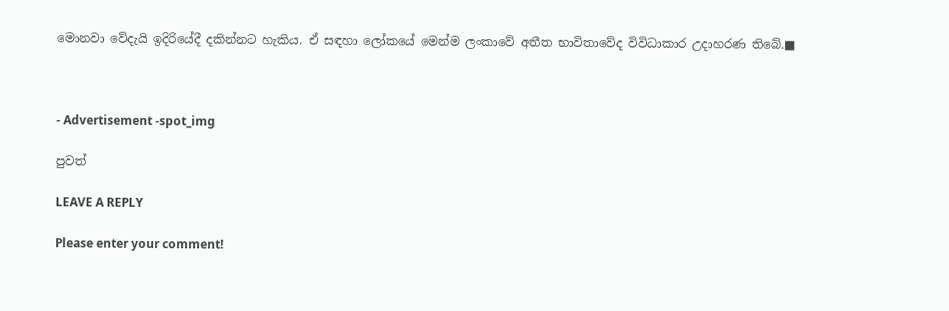මොනවා වේදැයි ඉදිරියේදී දකින්නට හැකිය. ඒ සඳහා ලෝකයේ මෙන්ම ලංකාවේ අතීත භාවිතාවේද විවිධාකාර උදාහරණ තිබේ.■



- Advertisement -spot_img

පුවත්

LEAVE A REPLY

Please enter your comment!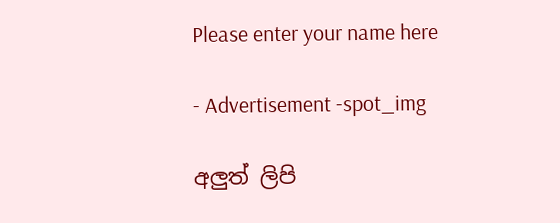Please enter your name here

- Advertisement -spot_img

අලුත් ලිපි